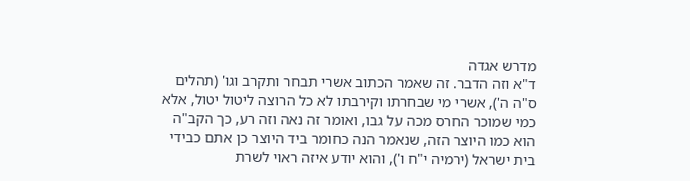מדרש אגדה
ד"א וזה הדבר. זה שאמר הכתוב אשרי תבחר ותקרב וגו' (תהלים ס"ה ה'), אשרי מי שבחרתו וקירבתו לא כל הרוצה ליטול יטול, אלא כמי שמוכר החרס מכה על גבו, ואומר זה נאה וזה רע, כך הקב"ה הוא כמו היוצר הזה, שנאמר הנה כחומר ביד היוצר כן אתם כבידי בית ישראל (ירמיה י"ח ו'), והוא יודע איזה ראוי לשרת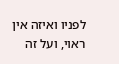לפניו ואיזה אין ראוי, ועל זה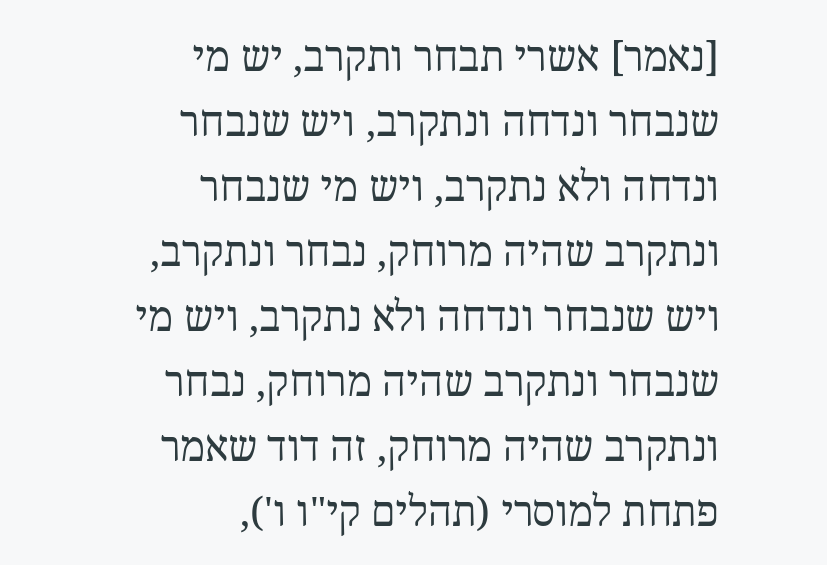[נאמר] אשרי תבחר ותקרב, יש מי שנבחר ונדחה ונתקרב, ויש שנבחר ונדחה ולא נתקרב, ויש מי שנבחר ונתקרב שהיה מרוחק, נבחר ונתקרב, ויש שנבחר ונדחה ולא נתקרב, ויש מי שנבחר ונתקרב שהיה מרוחק, נבחר ונתקרב שהיה מרוחק, זה דוד שאמר פתחת למוסרי (תהלים קי"ו ו'),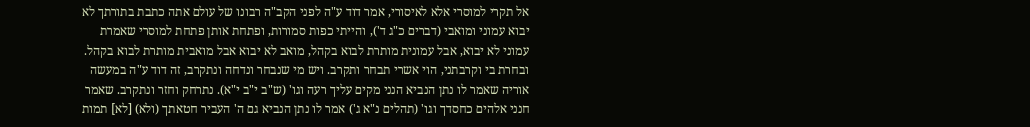אל תקרי למוסרי אלא לאיסורי, אמר דוד ע"ה לפני הקב"ה רבונו של עולם אתה כתבת בתורתך לא יבוא עמוני ומואבי (דברים כ"ג ד'), והייתי כפות סמורות, ופתחת אותן פתחת למוסרי שאמרת עמוני לא יבוא, אבל עמונית מותרת לבוא בקהל, מואב לא יבוא אבל מואבית מותרת לבוא בקהל. ובחרת בי וקרבתני, הוי אשרי תבחר ותקרב. ויש מי שנבחר ונדחה ונתקרב, זה דוד ע"ה במעשה אוריה שאמר לו נתן הנביא הנני מקים עליך רעה וגו' (ש"ב י"ב י"א). נתרחק וחזר ונתקרב. שאמר חנני אלהים כחסדך וגו' (תהלים נ"א ג') אמר לו נתן הנביא גם ה' העביר חטאתך (ולא) [לא] תמות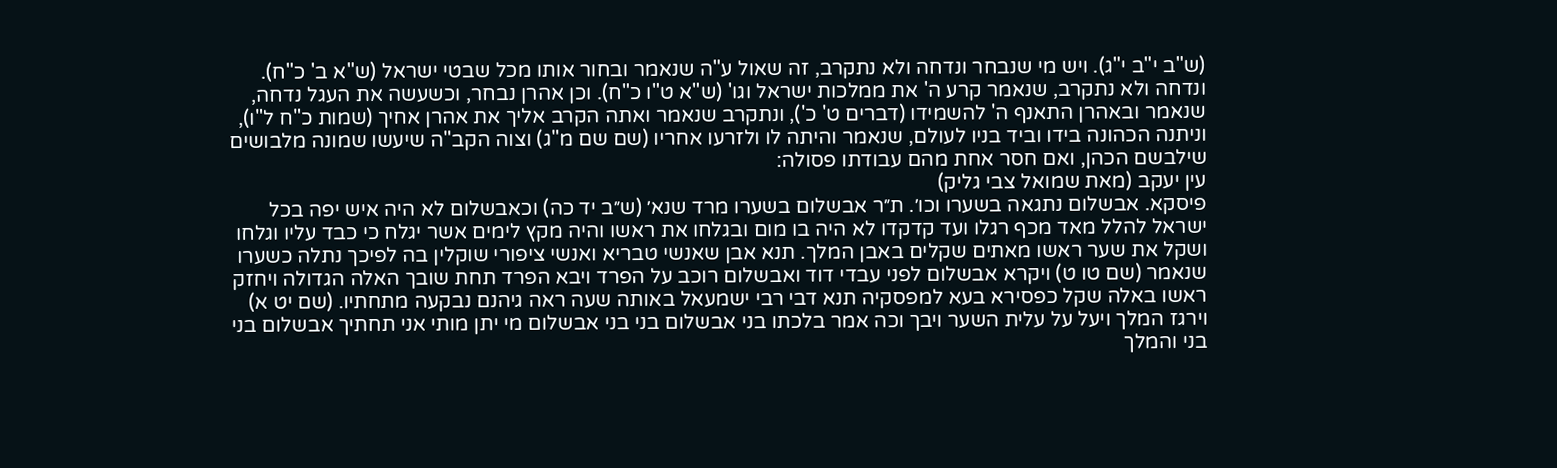(ש"ב י"ב י"ג). ויש מי שנבחר ונדחה ולא נתקרב, זה שאול ע"ה שנאמר ובחור אותו מכל שבטי ישראל (ש"א ב' כ"ח). ונדחה ולא נתקרב, שנאמר קרע ה' את ממלכות ישראל וגו' (ש"א ט"ו כ"ח). וכן אהרן נבחר, וכשעשה את העגל נדחה, שנאמר ובאהרן התאנף ה' להשמידו (דברים ט' כ'), ונתקרב שנאמר ואתה הקרב אליך את אהרן אחיך (שמות כ"ח ל"ו), וניתנה הכהונה בידו וביד בניו לעולם, שנאמר והיתה לו ולזרעו אחריו (שם שם מ"ג) וצוה הקב"ה שיעשו שמונה מלבושים שילבשם הכהן, ואם חסר אחת מהם עבודתו פסולה:
עין יעקב (מאת שמואל צבי גליק)
פיסקא. אבשלום נתגאה בשערו וכו׳. ת״ר אבשלום בשערו מרד שנא׳ (ש״ב יד כה) וכאבשלום לא היה איש יפה בכל ישראל להלל מאד מכף רגלו ועד קדקדו לא היה בו מום ובגלחו את ראשו והיה מקץ לימים אשר יגלח כי כבד עליו וגלחו ושקל את שער ראשו מאתים שקלים באבן המלך. תנא אבן שאנשי טבריא ואנשי ציפורי שוקלין בה לפיכך נתלה כשערו שנאמר (שם טו ט) ויקרא אבשלום לפני עבדי דוד ואבשלום רוכב על הפרד ויבא הפרד תחת שובך האלה הגדולה ויחזק ראשו באלה שקל כפסירא בעא למפסקיה תנא דבי רבי ישמעאל באותה שעה ראה גיהנם נבקעה מתחתיו. (שם יט א) וירגז המלך ויעל על עלית השער ויבך וכה אמר בלכתו בני אבשלום בני בני אבשלום מי יתן מותי אני תחתיך אבשלום בני בני והמלך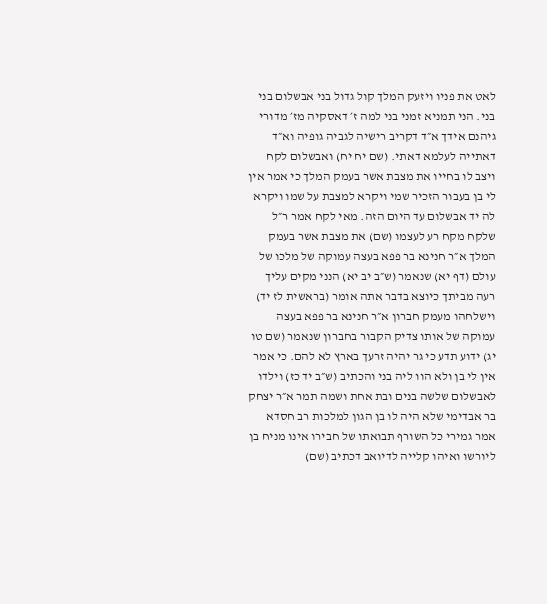לאט את פניו ויזעק המלך קול גדול בני אבשלום בני בני. הני תמניא זמני בני למה ז׳ דאסקיה מז׳ מדורי גיהנם אידך א״ד דקריב רישיה לגביה גופיה וא״ד דאתייה לעלמא דאתי. (שם יח יח) ואבשלום לקח ויצב לו בחייו את מצבת אשר בעמק המלך כי אמר אין לי בן בעבור הזכיר שמי ויקרא למצבת על שמו ויקרא לה יד אבשלום עד היום הזה. מאי לקח אמר ר״ל שלקח מקח רע לעצמו (שם) את מצבת אשר בעמק המלך א״ר חנינא בר פפא בעצה עמוקה של מלכו של עולם (דף יא) שנאמר (ש״ב יב יא) הנני מקים עליך רעה מביתך כיוצא בדבר אתה אומר (בראשית לז יד) וישלחהו מעמק חברון א״ר חנינא בר פפא בעצה עמוקה של אותו צדיק הקבור בחברון שנאמר (שם טו יג) ידוע תדע כי גר יהיה זרעך בארץ לא להם. כי אמר אין לי בן ולא הוו ליה בני והכתיב (ש״ב יד כז) וילדו לאבשלום שלשה בנים ובת אחת ושמה תמר א״ר יצחק בר אבדימי שלא היה לו בן הגון למלכות רב חסדא אמר גמירי כל השורף תבואתו של חבירו אינו מניח בן ליורשו ואיהו קלייה לדיואב דכתיב (שם)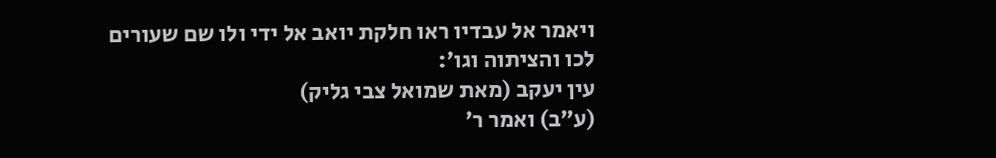ויאמר אל עבדיו ראו חלקת יואב אל ידי ולו שם שעורים לכו והציתוה וגו׳:
עין יעקב (מאת שמואל צבי גליק)
(ע״ב) ואמר ר׳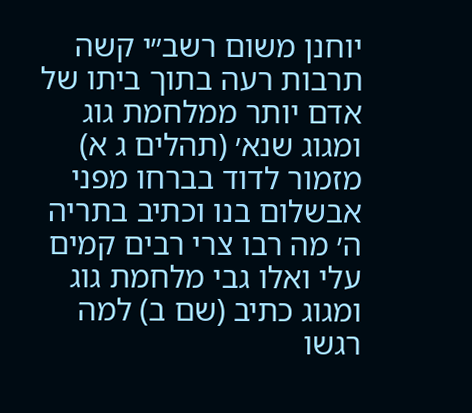יוחנן משום רשב״י קשה תרבות רעה בתוך ביתו של אדם יותר ממלחמת גוג ומגוג שנא׳ (תהלים ג א) מזמור לדוד בברחו מפני אבשלום בנו וכתיב בתריה ה׳ מה רבו צרי רבים קמים עלי ואלו גבי מלחמת גוג ומגוג כתיב (שם ב) למה רגשו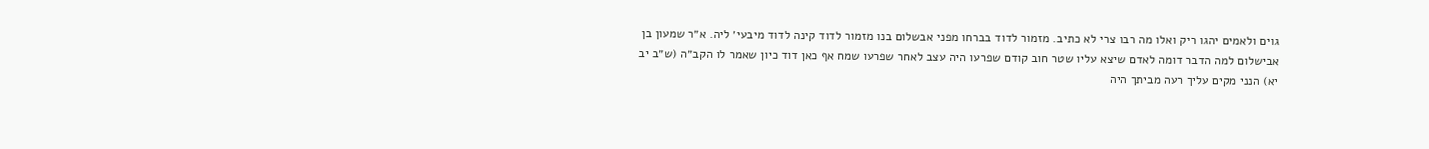גוים ולאמים יהגו ריק ואלו מה רבו צרי לא כתיב. מזמור לדוד בברחו מפני אבשלום בנו מזמור לדוד קינה לדוד מיבעי׳ ליה. א״ר שמעון בן אבישלום למה הדבר דומה לאדם שיצא עליו שטר חוב קודם שפרעו היה עצב לאחר שפרעו שמח אף כאן דוד כיון שאמר לו הקב״ה (ש״ב יב יא) הנני מקים עליך רעה מביתך היה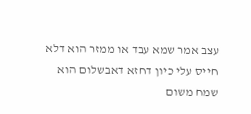עצב אמר שמא עבד או ממזר הוא דלא חייס עלי כיון דחזא דאבשלום הוא שמח משום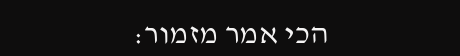הכי אמר מזמור: